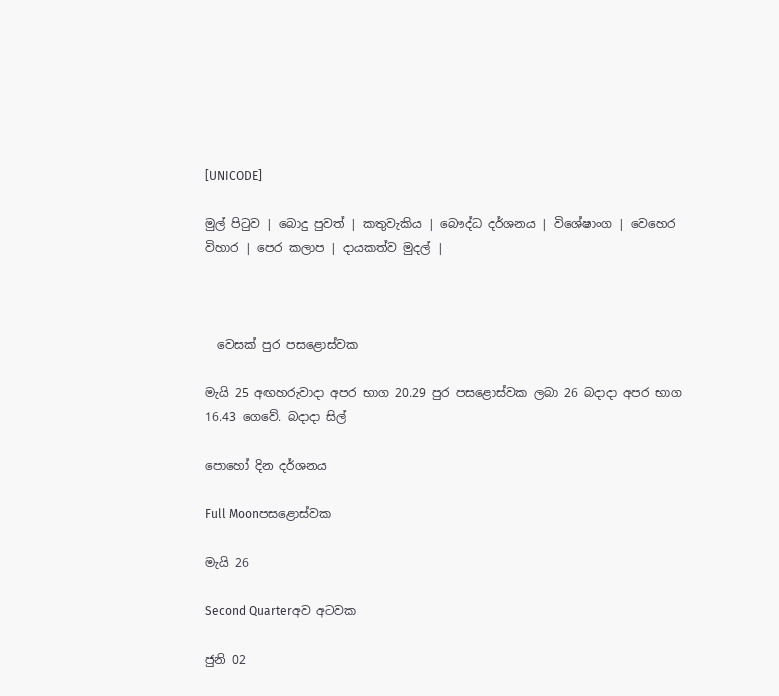[UNICODE]

මුල් පිටුව | බොදු පුවත් | කතුවැකිය | බෞද්ධ දර්ශනය | විශේෂාංග | වෙහෙර විහාර | පෙර කලාප | දායකත්ව මුදල් |



  වෙසක් පුර පසළොස්වක

මැයි 25 අඟහරුවාදා අපර භාග 20.29 පුර පසළොස්වක ලබා 26 බදාදා අපර භාග 16.43 ගෙවේ. බදාදා සිල්

පොහෝ දින දර්ශනය

Full Moonපසළොස්වක

මැයි 26

Second Quarterඅව අටවක

ජුනි 02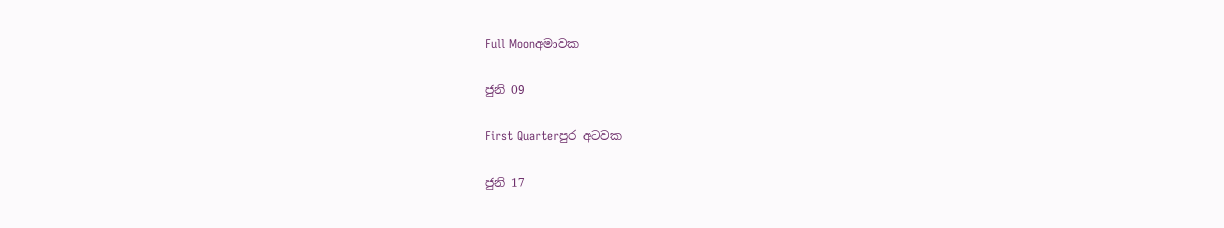Full Moonඅමාවක

ජුනි 09

First Quarterපුර අටවක

ජුනි 17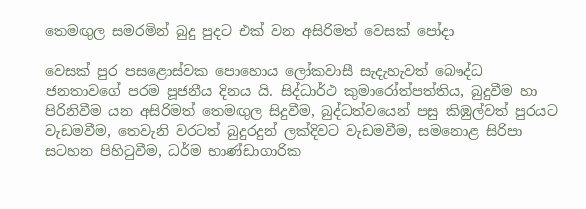තෙමඟුල සමරමින් බුදු පුදට එක් වන අසිරිමත් වෙසක් පෝදා

වෙසක් පුර පසළොස්වක පොහොය ලෝකවාසී සැදැහැවත් බෞද්ධ ජනතාවගේ පරම පූජනීය දිනය යි. සිද්ධාර්ථ කුමාරෝත්පත්තිය, බුදුවීම හා පිරිනිවීම යන අසිරිමත් තෙමඟුල සිදුවීම, බුද්ධත්වයෙන් පසු කිඹුල්වත් පුරයට වැඩමවීම, තෙවැනි වරටත් බුදුරදුන් ලක්දිවට වැඩමවීම, සමනොළ සිරිපා සටහන පිහිටුවීම, ධර්ම භාණ්ඩාගාරික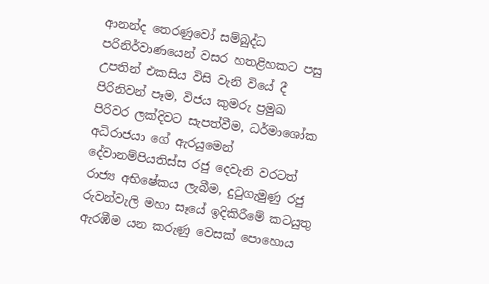ආනන්ද තෙරණුවෝ සම්බුද්ධ පරිනිර්වාණයෙන් වසර හතළිහකට පසු උපතින් එකසිය විසි වැනි වියේ දී පිරිනිවන් පෑම, විජය කුමරු ප්‍රමුඛ පිරිවර ලක්දිවට සැපත්වීම, ධර්මාශෝක අධිරාජයා ගේ ඇරයුමෙන් දේවානම්පියතිස්ස රජු දෙවැනි වරටත් රාජ්‍ය අභිෂේකය ලැබීම, දුටුගැමුණු රජු රුවන්වැලි මහා සෑයේ ඉදිකිරීමේ කටයුතු ඇරඹීම යන කරුණු වෙසක් පොහොය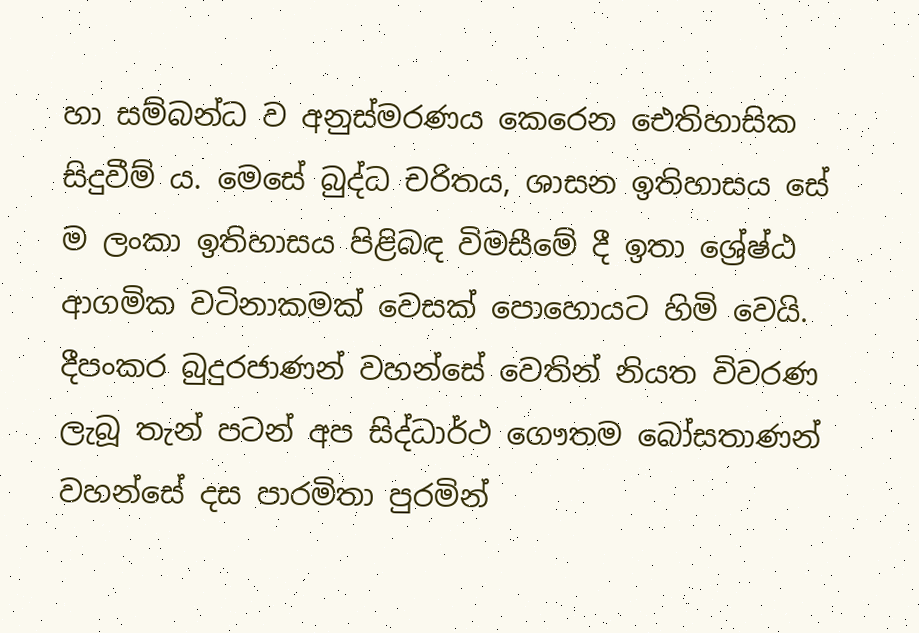හා සම්බන්ධ ව අනුස්මරණය කෙරෙන ඓතිහාසික සිදුවීම් ය. මෙසේ බුද්ධ චරිතය, ශාසන ඉතිහාසය සේ ම ලංකා ඉතිහාසය පිළිබඳ විමසීමේ දී ඉතා ශ්‍රේෂ්ඨ ආගමික වටිනාකමක් වෙසක් පොහොයට හිමි වෙයි. දීපංකර බුදුරජාණන් වහන්සේ වෙතින් නියත විවරණ ලැබූ තැන් පටන් අප සිද්ධාර්ථ ගෞතම බෝසතාණන් වහන්සේ දස පාරමිතා පුරමින්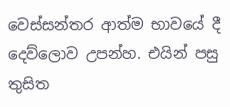වෙස්සන්තර ආත්ම භාවයේ දී දෙව්ලොව උපන්හ. එයින් පසු තුසිත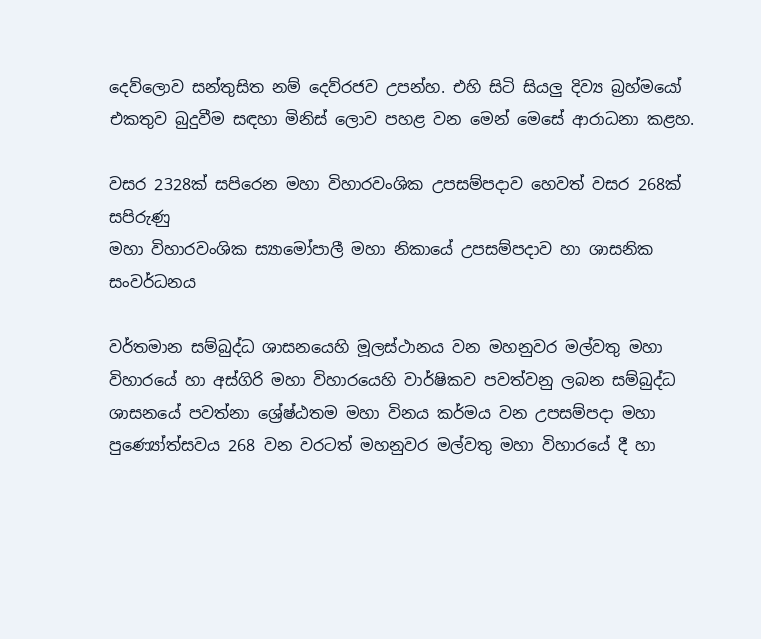දෙව්ලොව සන්තුසිත නම් දෙව්රජව උපන්හ. එහි සිටි සියලු දිව්‍ය බ්‍රහ්මයෝ එකතුව බුදුවීම සඳහා මිනිස් ලොව පහළ වන මෙන් මෙසේ ආරාධනා කළහ.

වසර 2328ක් සපිරෙන මහා විහාරවංශික උපසම්පදාව හෙවත් වසර 268ක් සපිරුණු
මහා විහාරවංශික ස්‍යාමෝපාලී මහා නිකායේ උපසම්පදාව හා ශාසනික සංවර්ධනය

වර්තමාන සම්බුද්ධ ශාසනයෙහි මූලස්ථානය වන මහනුවර මල්වතු මහා විහාරයේ හා අස්ගිරි මහා විහාරයෙහි වාර්ෂිකව පවත්වනු ලබන සම්බුද්ධ ශාසනයේ පවත්නා ශ්‍රේෂ්ඨතම මහා විනය කර්මය වන උපසම්පදා මහා පුණ්‍යෝත්සවය 268 වන වරටත් මහනුවර මල්වතු මහා විහාරයේ දී හා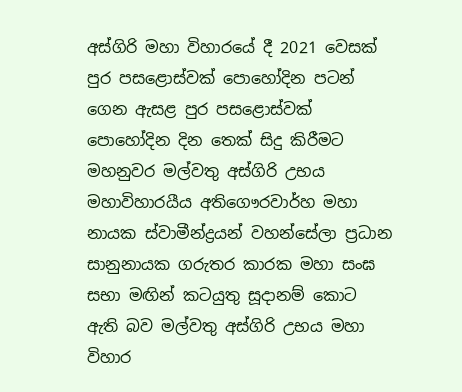අස්ගිරි මහා විහාරයේ දී 2021 වෙසක් පුර පසළොස්වක් පොහෝදින පටන් ගෙන ඇසළ පුර පසළොස්වක් පොහෝදින දින තෙක් සිදු කිරීමට මහනුවර මල්වතු අස්ගිරි උභය මහාවිහාරයීය අතිගෞරවාර්හ මහා නායක ස්වාමීන්ද්‍රයන් වහන්සේලා ප්‍රධාන සානුනායක ගරුතර කාරක මහා සංඝ සභා මඟින් කටයුතු සූදානම් කොට ඇති බව මල්වතු අස්ගිරි උභය මහා විහාර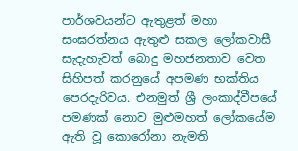පාර්ශවයන්ට ඇතුළත් මහා සංඝරත්නය ඇතුළු සකල ලෝකවාසී සැදැහැවත් බොදු මහජනතාව වෙත සිහිපත් කරනුයේ අපමණ භක්තිය පෙරදැරිවය. එනමුත් ශ්‍රී ලංකාද්වීපයේ පමණක් නොව මුළුමහත් ලෝකයේම ඇති වූ කොරෝනා නැමති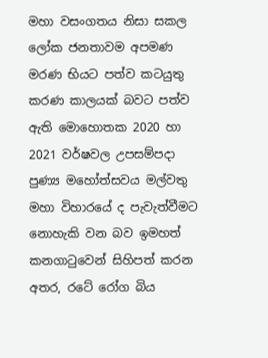මහා වසංගතය නිසා සකල ලෝක ජනතාවම අපමණ මරණ භියට පත්ව කටයුතු කරණ කාලයක් බවට පත්ව ඇති මොහොතක 2020 හා 2021 වර්ෂවල උපසම්පදා පුණ්‍ය මහෝත්සවය මල්වතු මහා විහාරයේ ද පැවැත්වීමට නොහැකි වන බව ඉමහත් කනගාටුවෙන් සිහිපත් කරන අතර, රටේ රෝග බිය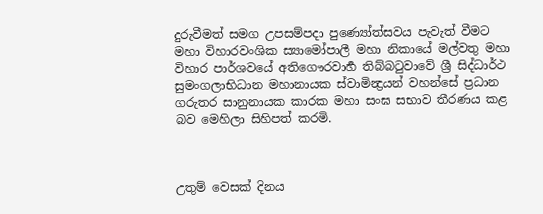දුරුවීමත් සමග උපසම්පදා පුණ්‍යෝත්සවය පැවැත් වීමට මහා විහාරවංශික ස්‍යාමෝපාලී මහා නිකායේ මල්වතු මහා විහාර පාර්ශවයේ අතිගෞරවාර්‍හ තිබ්බටුවාවේ ශ්‍රී සිද්ධාර්ථ සුමංගලාභිධාන මහානායක ස්වාමින්‍ද්‍රයන් වහන්සේ ප්‍රධාන ගරුතර සානුනායක කාරක මහා සංඝ සභාව තීරණය කළ බව මෙහිලා සිහිපත් කරමි.



උතුම් වෙසක් දිනය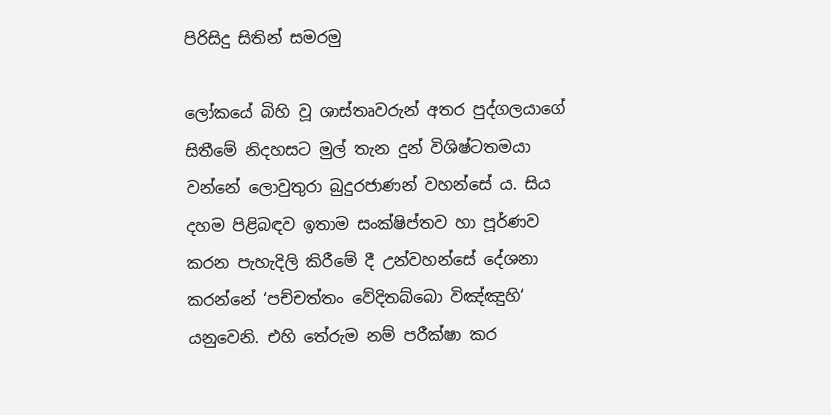පිරිසිදු සිතින් සමරමු

ලෝකයේ බිහි වූ ශාස්තෘවරුන් අතර පුද්ගලයාගේ සිතීමේ නිදහසට මුල් තැන දුන් විශිෂ්ටතමයා වන්නේ ලොවුතුරා බුදුරජාණන් වහන්සේ ය. සිය දහම පිළිබඳව ඉතාම සංක්ෂිප්තව හා පූර්ණව කරන පැහැදිලි කිරීමේ දී උන්වහන්සේ දේශනා කරන්නේ ‘පච්චත්තං වේදිතබ්බො විඤ්ඤුහි‘ යනුවෙනි. එහි තේරුම නම් පරීක්ෂා කර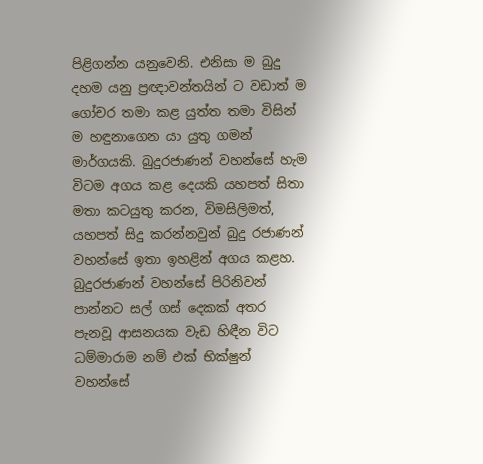පිළිගන්න යනුවෙනි. එනිසා ම බුදු දහම යනු ප්‍රඥාවන්තයින් ට වඩාත් ම ගෝචර තමා කළ යුත්ත තමා විසින් ම හඳුනාගෙන යා යුතු ගමන් මාර්ගයකි. බුදුරජාණන් වහන්සේ හැම විටම අගය කළ දෙයකි යහපත් සිතා මතා කටයුතු කරන, විමසිලිමත්, යහපත් සිදු කරන්නවුන් බුදු රජාණන් වහන්සේ ඉතා ඉහළින් අගය කළහ. බුදුරජාණන් වහන්සේ පිරිනිවන් පාන්නට සල් ගස් දෙකක් අතර පැනවූ ආසනයක වැඩ හිඳීන විට ධම්මාරාම නම් එක් භික්ෂුන් වහන්සේ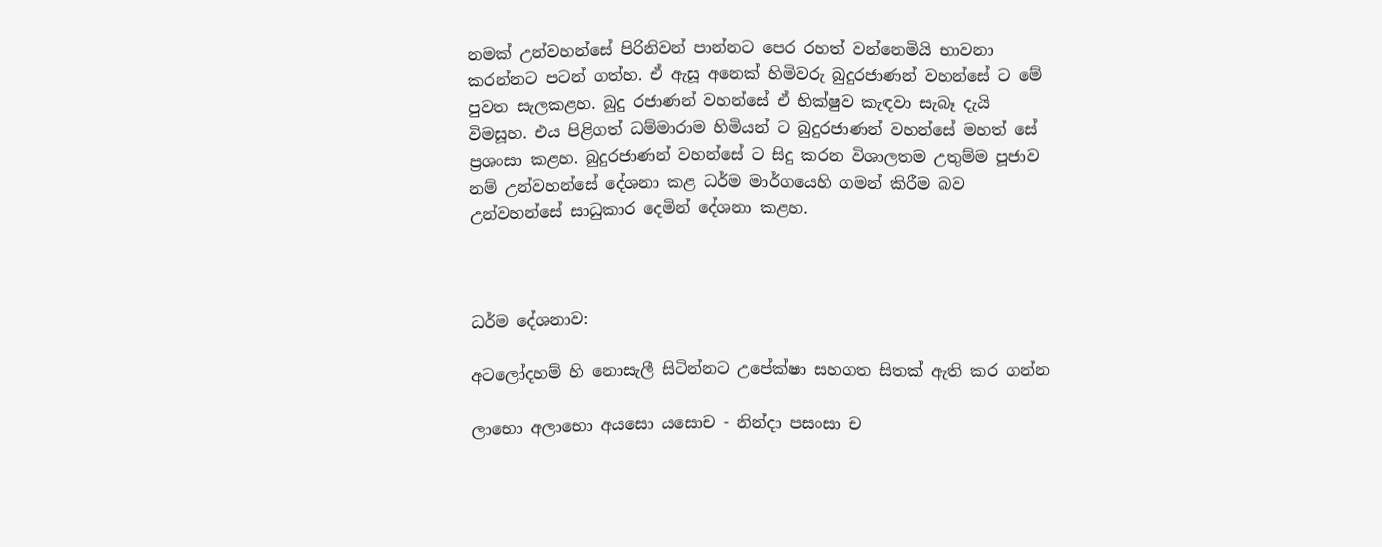නමක් උන්වහන්සේ පිරිනිවන් පාන්නට පෙර රහත් වන්නෙමියි භාවනා කරන්නට පටන් ගත්හ. ඒ ඇසූ අනෙක් හිමිවරු බුදුරජාණන් වහන්සේ ට මේ පුවත සැලකළහ. බුදු රජාණන් වහන්සේ ඒ භික්ෂුව කැඳවා සැබෑ දැයි විමසූහ. එය පිළිගත් ධම්මාරාම හිමියන් ට බුදුරජාණන් වහන්සේ මහත් සේ ප්‍රශංසා කළහ. බුදුරජාණන් වහන්සේ ට සිදු කරන විශාලතම උතුම්ම පූජාව නම් උන්වහන්සේ දේශනා කළ ධර්ම මාර්ගයෙහි ගමන් කිරීම බව උන්වහන්සේ සාධුකාර දෙමින් දේශනා කළහ.



ධර්ම දේශනාව:

අටලෝදහම් හි නොසැලී සිටින්නට උපේක්ෂා සහගත සිතක් ඇති කර ගන්න

ලාභො අලාභො අයසො යසොච - නින්දා පසංසා ච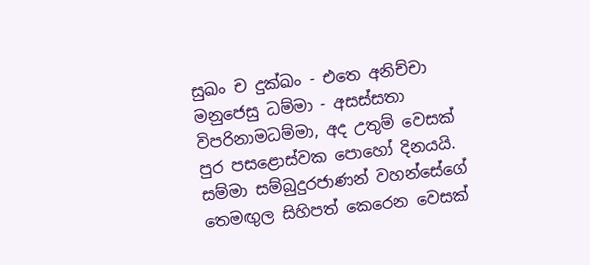සුඛං ච දුක්ඛං - එතෙ අනිච්චා මනුජෙසු ධම්මා - අසස්සතා විපරිනාමධම්මා, අද උතුම් වෙසක් පුර පසළොස්වක පොහෝ දිනයයි. සම්මා සම්බුදුරජාණන් වහන්සේගේ තෙමඟුල සිහිපත් කෙරෙන වෙසක්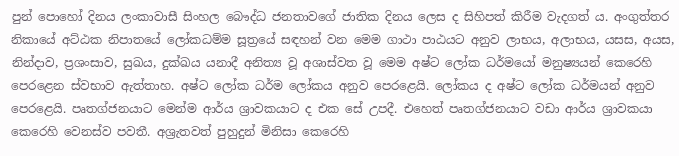පුන් පොහෝ දිනය ලංකාවාසී සිංහල බෞද්ධ ජනතාවගේ ජාතික දිනය ලෙස ද සිහිපත් කිරීම වැදගත් ය. අංගුත්තර නිකායේ අට්ඨක නිපාතයේ ලෝකධම්ම සූත්‍රයේ සඳහන් වන මෙම ගාථා පාඨයට අනුව ලාභය, අලාභය, යසස, අයස, නින්දාව, ප්‍රශංසාව, සුඛය, දුක්ඛය යනාදී අනිත්‍ය වූ අශාස්වත වූ මෙම අෂ්ට ලෝක ධර්මයෝ මනුෂ්‍යයන් කෙරෙහි පෙරළෙන ස්වභාව ඇත්තාහ. අෂ්ට ලෝක ධර්ම ලෝකය අනුව පෙරළෙයි. ලෝකය ද අෂ්ට ලෝක ධර්මයන් අනුව පෙරළෙයි. පෘතග්ජනයාට මෙන්ම ආර්ය ශ්‍රාවකයාට ද එක සේ උපදී. එහෙත් පෘතග්ජනයාට වඩා ආර්ය ශ්‍රාවකයා කෙරෙහි වෙනස්ව පවතී. අශ්‍රැතවත් පුහුදුන් මිනිසා කෙරෙහි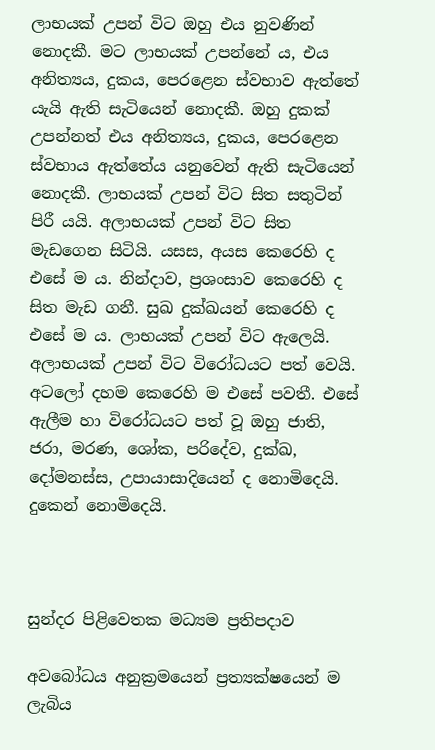ලාභයක් උපන් විට ඔහු එය නුවණින් නොදකී. මට ලාභයක් උපන්නේ ය, එය අනිත්‍යය, දුකය, පෙරළෙන ස්වභාව ඇත්තේ යැයි ඇති සැටියෙන් නොදකී. ඔහු දුකක් උපන්නත් එය අනිත්‍යය, දුකය, පෙරළෙන ස්වභාය ඇත්තේය යනුවෙන් ඇති සැටියෙන් නොදකී. ලාභයක් උපන් විට සිත සතුටින් පිරී යයි. අලාභයක් උපන් විට සිත මැඩගෙන සිටියි. යසස, අයස කෙරෙහි ද එසේ ම ය. නින්දාව, ප්‍රශංසාව කෙරෙහි ද සිත මැඩ ගනී. සුඛ දුක්ඛයන් කෙරෙහි ද එසේ ම ය. ලාභයක් උපන් විට ඇලෙයි. අලාභයක් උපන් විට විරෝධයට පත් වෙයි. අටලෝ දහම කෙරෙහි ම එසේ පවතී. එසේ ඇලීම හා විරෝධයට පත් වූ ඔහු ජාති, ජරා, මරණ, ශෝක, පරිදේව, දුක්ඛ, දෝමනස්ස, උපායාසාදියෙන් ද නොමිදෙයි. දුකෙන් නොමිදෙයි.



සුන්දර පිළිවෙතක මධ්‍යම ප්‍රතිපදාව

අවබෝධය අනුක්‍රමයෙන් ප්‍රත්‍යක්ෂයෙන් ම ලැබිය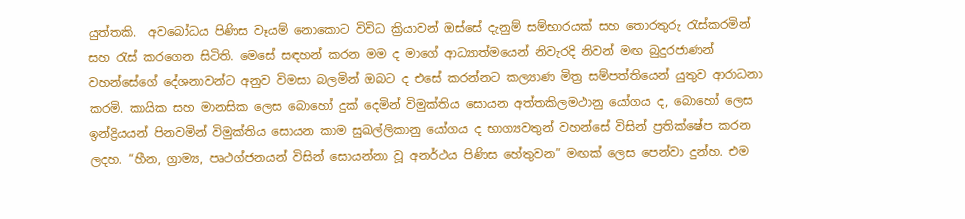යුත්තකි.  අවබෝධය පිණිස වෑයම් නොකොට විවිධ ක්‍රියාවන් ඔස්සේ දැනුම් සම්භාරයක් සහ තොරතුරු රැස්කරමින් සහ රැස් කරගෙන සිටිති. මෙසේ සඳහන් කරන මම ද මාගේ ආධ්‍යාත්මයෙන් නිවැරදි නිවන් මඟ බුදුරජාණන් වහන්සේගේ දේශනාවන්ට අනුව විමසා බලමින් ඔබට ද එසේ කරන්නට කල්‍යාණ මිත්‍ර සම්පත්තියෙන් යුතුව ආරාධනා කරමි. කායික සහ මානසික ලෙස බොහෝ දුක් දෙමින් විමුක්තිය සොයන අත්තකිලමථානු යෝගය ද, බොහෝ ලෙස ඉන්ද්‍රියයන් පිනවමින් විමුක්තිය සොයන කාම සුඛල්ලිකානු යෝගය ද භාග්‍යවතුන් වහන්සේ විසින් ප්‍රතික්ෂේප කරන ලදහ. “හීන, ග්‍රාම්‍ය, පෘථග්ජනයන් විසින් සොයන්නා වූ අනර්ථය පිණිස හේතුවන” මඟක් ලෙස පෙන්වා දුන්හ. එම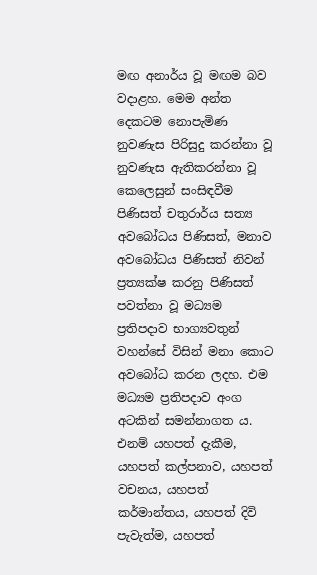මඟ අනාර්ය වූ මඟම බව වදාළහ. මෙම අන්ත දෙකටම නොපැමිණ නුවණැස පිරිසුදු කරන්නා වූ නුවණැස ඇතිකරන්නා වූ කෙලෙසුන් සංසිඳවීම පිණිසත් චතුරාර්ය සත්‍ය අවබෝධය පිණිසත්, මනාව අවබෝධය පිණිසත් නිවන් ප්‍රත්‍යක්ෂ කරනු පිණිසත් පවත්නා වූ මධ්‍යම ප්‍රතිපදාව භාග්‍යවතුන් වහන්සේ විසින් මනා කොට අවබෝධ කරන ලදහ. එම මධ්‍යම ප්‍රතිපදාව අංග අටකින් සමන්නාගත ය. එනම් යහපත් දැකීම, යහපත් කල්පනාව, යහපත් වචනය, යහපත් කර්මාන්තය, යහපත් දිවි පැවැත්ම, යහපත්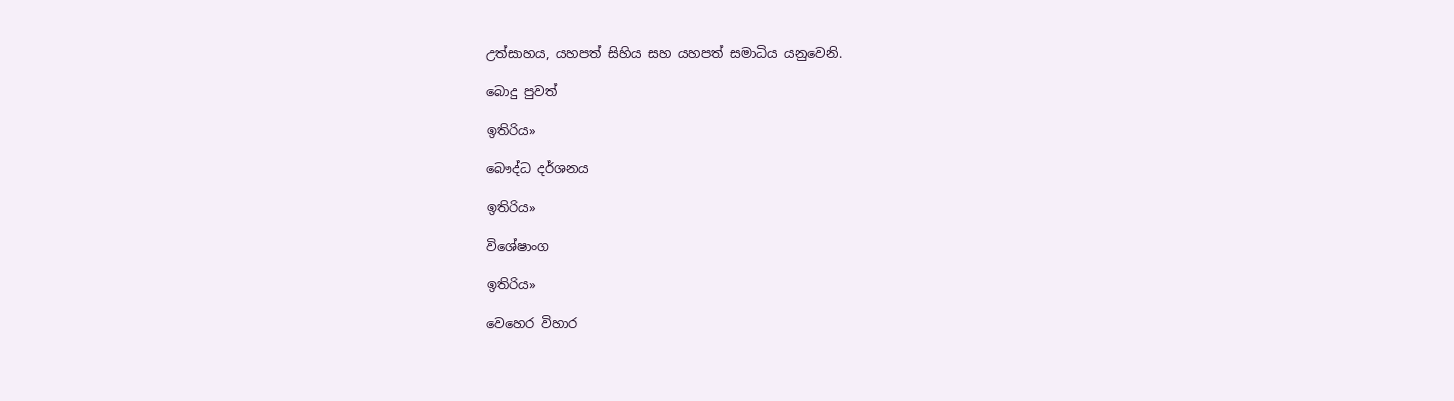උත්සාහය, යහපත් සිහිය සහ යහපත් සමාධිය යනුවෙනි.

බොදු පුවත්

ඉතිරිය»

බෞද්ධ දර්ශනය

ඉතිරිය»

විශේෂාංග

ඉතිරිය»

වෙහෙර විහාර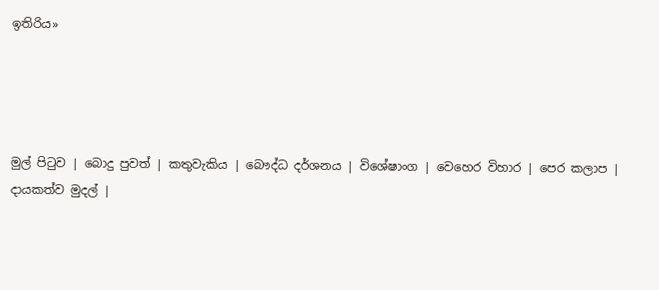ඉතිරිය»




මුල් පිටුව | බොදු පුවත් | කතුවැකිය | බෞද්ධ දර්ශනය | විශේෂාංග | වෙහෙර විහාර | පෙර කලාප | දායකත්ව මුදල් |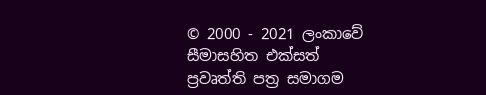© 2000 - 2021 ලංකාවේ සීමාසහිත එක්සත් ප්‍රවෘත්ති පත්‍ර සමාගම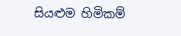සියළුම හිමිකම්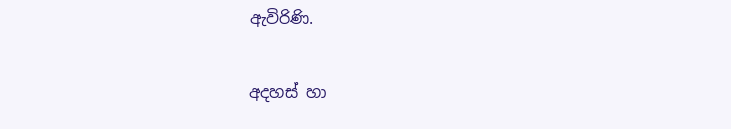ඇවිරිණි.

අදහස් හා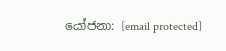යෝජනා: [email protected]